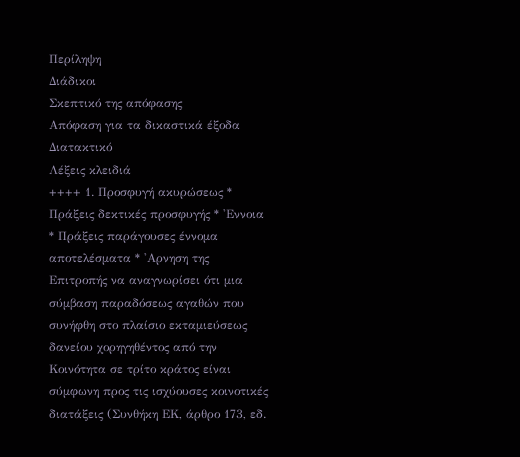Περίληψη
Διάδικοι
Σκεπτικό της απόφασης
Απόφαση για τα δικαστικά έξοδα
Διατακτικό
Λέξεις κλειδιά
++++ 1. Προσφυγή ακυρώσεως * Πράξεις δεκτικές προσφυγής * 'Εννοια * Πράξεις παράγουσες έννομα αποτελέσματα * 'Αρνηση της Επιτροπής να αναγνωρίσει ότι μια σύμβαση παραδόσεως αγαθών που συνήφθη στο πλαίσιο εκταμιεύσεως δανείου χορηγηθέντος από την Κοινότητα σε τρίτο κράτος είναι σύμφωνη προς τις ισχύουσες κοινοτικές διατάξεις (Συνθήκη ΕΚ, άρθρο 173, εδ.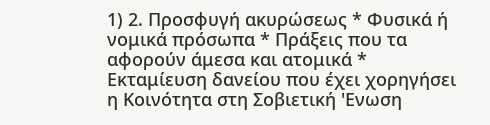1) 2. Προσφυγή ακυρώσεως * Φυσικά ή νομικά πρόσωπα * Πράξεις που τα αφορούν άμεσα και ατομικά * Εκταμίευση δανείου που έχει χορηγήσει η Κοινότητα στη Σοβιετική 'Ενωση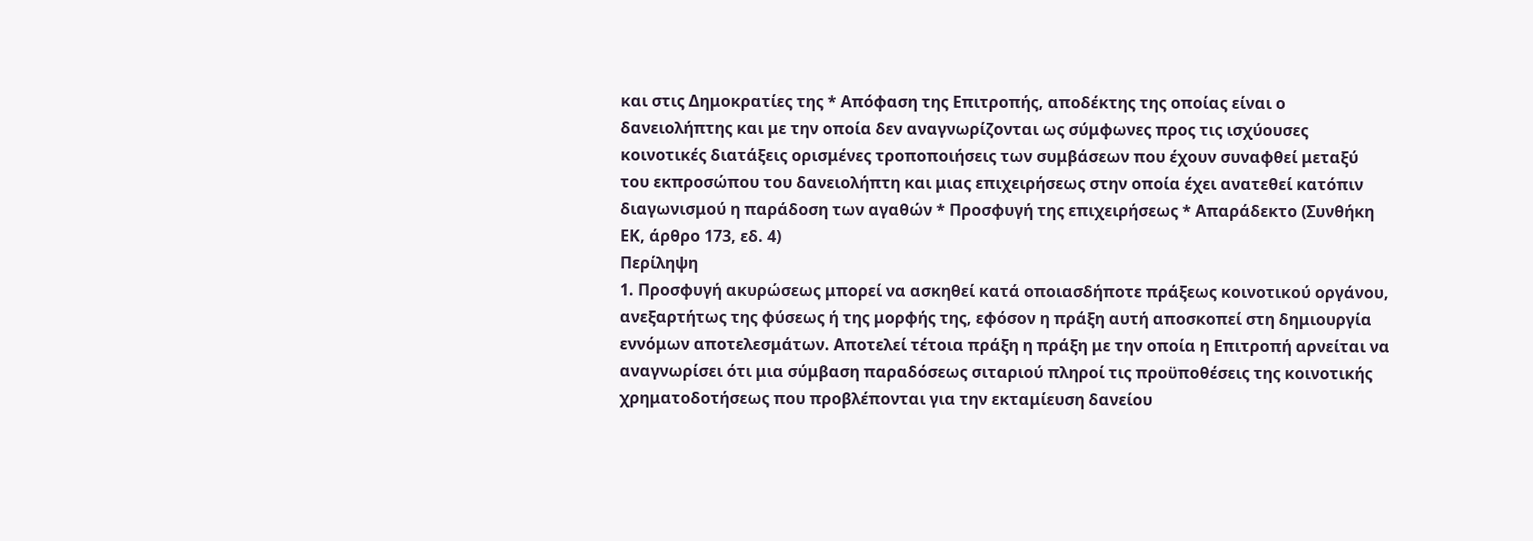και στις Δημοκρατίες της * Απόφαση της Επιτροπής, αποδέκτης της οποίας είναι ο δανειολήπτης και με την οποία δεν αναγνωρίζονται ως σύμφωνες προς τις ισχύουσες κοινοτικές διατάξεις ορισμένες τροποποιήσεις των συμβάσεων που έχουν συναφθεί μεταξύ του εκπροσώπου του δανειολήπτη και μιας επιχειρήσεως στην οποία έχει ανατεθεί κατόπιν διαγωνισμού η παράδοση των αγαθών * Προσφυγή της επιχειρήσεως * Απαράδεκτο (Συνθήκη ΕΚ, άρθρο 173, εδ. 4)
Περίληψη
1. Προσφυγή ακυρώσεως μπορεί να ασκηθεί κατά οποιασδήποτε πράξεως κοινοτικού οργάνου, ανεξαρτήτως της φύσεως ή της μορφής της, εφόσον η πράξη αυτή αποσκοπεί στη δημιουργία εννόμων αποτελεσμάτων. Αποτελεί τέτοια πράξη η πράξη με την οποία η Επιτροπή αρνείται να αναγνωρίσει ότι μια σύμβαση παραδόσεως σιταριού πληροί τις προϋποθέσεις της κοινοτικής χρηματοδοτήσεως που προβλέπονται για την εκταμίευση δανείου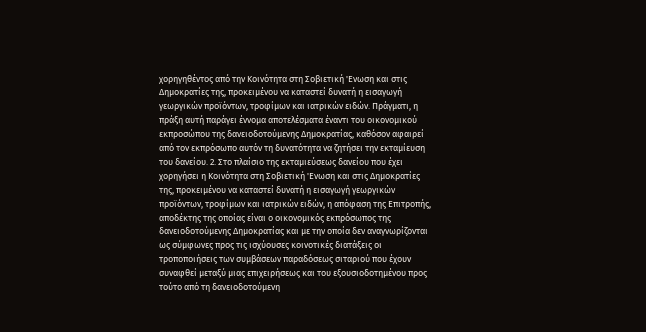χορηγηθέντος από την Κοινότητα στη Σοβιετική 'Ενωση και στις Δημοκρατίες της, προκειμένου να καταστεί δυνατή η εισαγωγή γεωργικών προϊόντων, τροφίμων και ιατρικών ειδών. Πράγματι, η πράξη αυτή παράγει έννομα αποτελέσματα έναντι του οικονομικού εκπροσώπου της δανειοδοτούμενης Δημοκρατίας, καθόσον αφαιρεί από τον εκπρόσωπο αυτόν τη δυνατότητα να ζητήσει την εκταμίευση του δανείου. 2. Στο πλαίσιο της εκταμιεύσεως δανείου που έχει χορηγήσει η Κοινότητα στη Σοβιετική 'Ενωση και στις Δημοκρατίες της, προκειμένου να καταστεί δυνατή η εισαγωγή γεωργικών προϊόντων, τροφίμων και ιατρικών ειδών, η απόφαση της Επιτροπής, αποδέκτης της οποίας είναι ο οικονομικός εκπρόσωπος της δανειοδοτούμενης Δημοκρατίας και με την οποία δεν αναγνωρίζονται ως σύμφωνες προς τις ισχύουσες κοινοτικές διατάξεις οι τροποποιήσεις των συμβάσεων παραδόσεως σιταριού που έχουν συναφθεί μεταξύ μιας επιχειρήσεως και του εξουσιοδοτημένου προς τούτο από τη δανειοδοτούμενη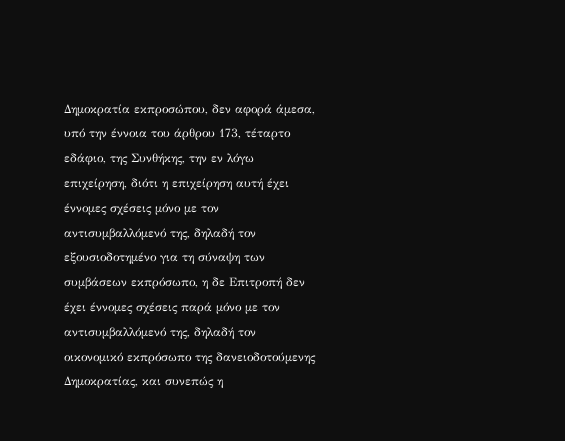Δημοκρατία εκπροσώπου, δεν αφορά άμεσα, υπό την έννοια του άρθρου 173, τέταρτο εδάφιο, της Συνθήκης, την εν λόγω επιχείρηση, διότι η επιχείρηση αυτή έχει έννομες σχέσεις μόνο με τον αντισυμβαλλόμενό της, δηλαδή τον εξουσιοδοτημένο για τη σύναψη των συμβάσεων εκπρόσωπο, η δε Επιτροπή δεν έχει έννομες σχέσεις παρά μόνο με τον αντισυμβαλλόμενό της, δηλαδή τον οικονομικό εκπρόσωπο της δανειοδοτούμενης Δημοκρατίας, και συνεπώς η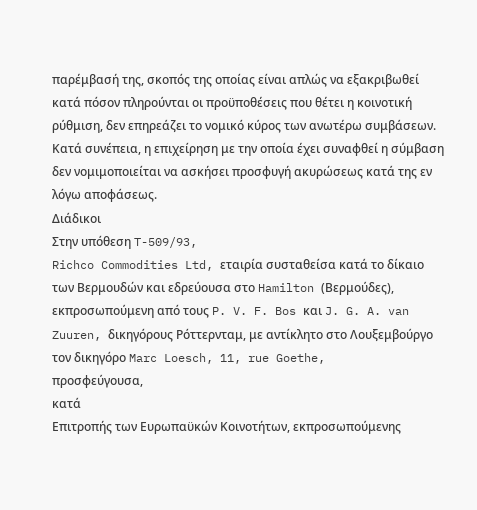παρέμβασή της, σκοπός της οποίας είναι απλώς να εξακριβωθεί κατά πόσον πληρούνται οι προϋποθέσεις που θέτει η κοινοτική ρύθμιση, δεν επηρεάζει το νομικό κύρος των ανωτέρω συμβάσεων. Κατά συνέπεια, η επιχείρηση με την οποία έχει συναφθεί η σύμβαση δεν νομιμοποιείται να ασκήσει προσφυγή ακυρώσεως κατά της εν λόγω αποφάσεως.
Διάδικοι
Στην υπόθεση T-509/93,
Richco Commodities Ltd, εταιρία συσταθείσα κατά το δίκαιο των Βερμουδών και εδρεύουσα στο Hamilton (Βερμούδες), εκπροσωπούμενη από τους P. V. F. Bos και J. G. A. van Zuuren, δικηγόρους Ρόττερνταμ, με αντίκλητο στο Λουξεμβούργο τον δικηγόρο Marc Loesch, 11, rue Goethe,
προσφεύγουσα,
κατά
Επιτροπής των Ευρωπαϋκών Κοινοτήτων, εκπροσωπούμενης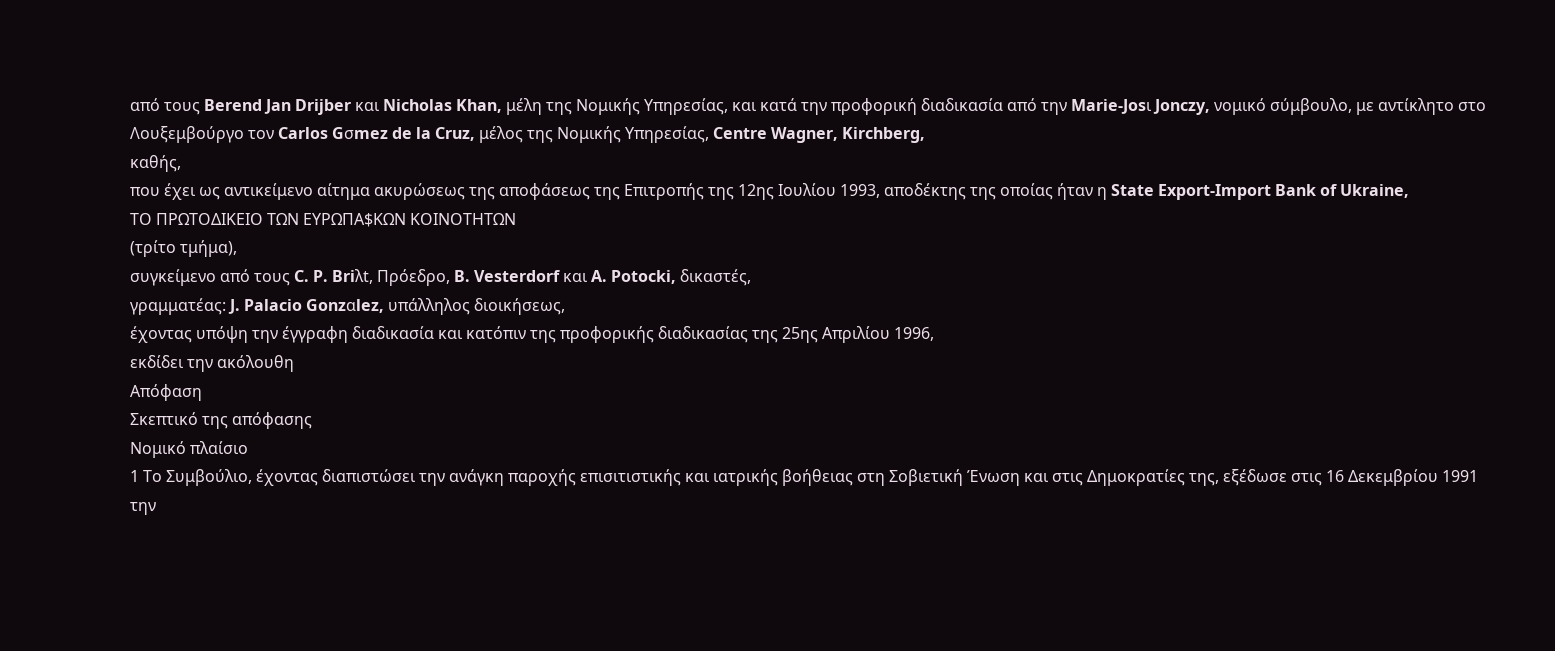από τους Berend Jan Drijber και Nicholas Khan, μέλη της Νομικής Υπηρεσίας, και κατά την προφορική διαδικασία από την Marie-Josι Jonczy, νομικό σύμβουλο, με αντίκλητο στο Λουξεμβούργο τον Carlos Gσmez de la Cruz, μέλος της Νομικής Υπηρεσίας, Centre Wagner, Kirchberg,
καθής,
που έχει ως αντικείμενο αίτημα ακυρώσεως της αποφάσεως της Επιτροπής της 12ης Ιουλίου 1993, αποδέκτης της οποίας ήταν η State Export-Import Bank of Ukraine,
ΤΟ ΠΡΩΤΟΔΙΚΕΙΟ ΤΩΝ ΕΥΡΩΠΑ$ΚΩΝ ΚΟΙΝΟΤΗΤΩΝ
(τρίτο τμήμα),
συγκείμενο από τους C. P. Briλt, Πρόεδρο, B. Vesterdorf και A. Potocki, δικαστές,
γραμματέας: J. Palacio Gonzαlez, υπάλληλος διοικήσεως,
έχοντας υπόψη την έγγραφη διαδικασία και κατόπιν της προφορικής διαδικασίας της 25ης Απριλίου 1996,
εκδίδει την ακόλουθη
Απόφαση
Σκεπτικό της απόφασης
Νομικό πλαίσιο
1 Το Συμβούλιο, έχοντας διαπιστώσει την ανάγκη παροχής επισιτιστικής και ιατρικής βοήθειας στη Σοβιετική Ένωση και στις Δημοκρατίες της, εξέδωσε στις 16 Δεκεμβρίου 1991 την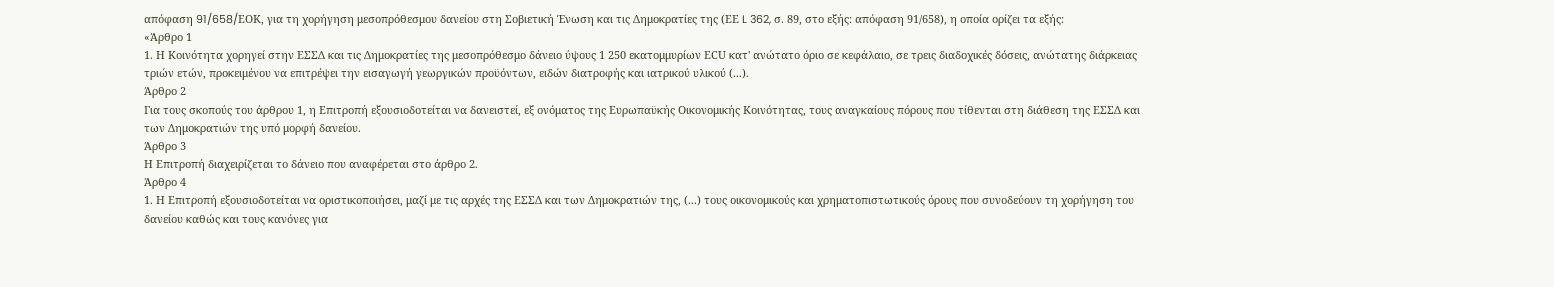απόφαση 91/658/EΟΚ, για τη χορήγηση μεσοπρόθεσμου δανείου στη Σοβιετική Ένωση και τις Δημοκρατίες της (ΕΕ L 362, σ. 89, στο εξής: απόφαση 91/658), η οποία ορίζει τα εξής:
«Άρθρο 1
1. Η Κοινότητα χορηγεί στην ΕΣΣΔ και τις Δημοκρατίες της μεσοπρόθεσμο δάνειο ύψους 1 250 εκατομμυρίων ΕCU κατ' ανώτατο όριο σε κεφάλαιο, σε τρεις διαδοχικές δόσεις, ανώτατης διάρκειας τριών ετών, προκειμένου να επιτρέψει την εισαγωγή γεωργικών προϋόντων, ειδών διατροφής και ιατρικού υλικού (...).
Άρθρο 2
Για τους σκοπούς του άρθρου 1, η Επιτροπή εξουσιοδοτείται να δανειστεί, εξ ονόματος της Ευρωπαϋκής Οικονομικής Κοινότητας, τους αναγκαίους πόρους που τίθενται στη διάθεση της ΕΣΣΔ και των Δημοκρατιών της υπό μορφή δανείου.
Άρθρο 3
Η Επιτροπή διαχειρίζεται το δάνειο που αναφέρεται στο άρθρο 2.
Άρθρο 4
1. Η Επιτροπή εξουσιοδοτείται να οριστικοποιήσει, μαζί με τις αρχές της ΕΣΣΔ και των Δημοκρατιών της, (...) τους οικονομικούς και χρηματοπιστωτικούς όρους που συνοδεύουν τη χορήγηση του δανείου καθώς και τους κανόνες για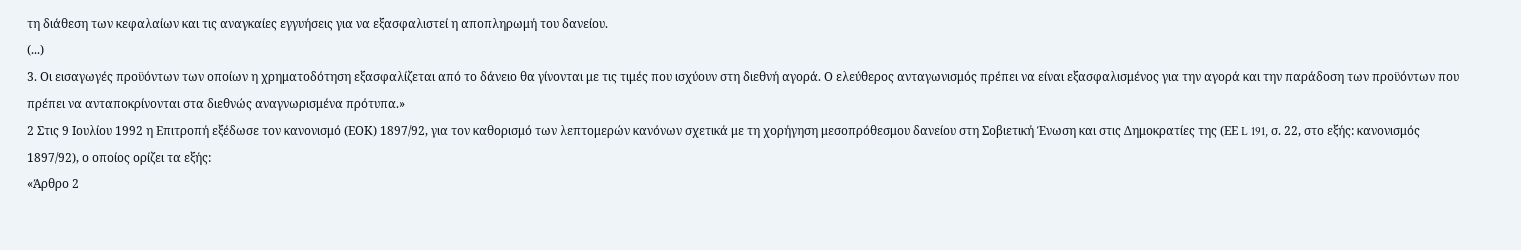τη διάθεση των κεφαλαίων και τις αναγκαίες εγγυήσεις για να εξασφαλιστεί η αποπληρωμή του δανείου.
(...)
3. Οι εισαγωγές προϋόντων των οποίων η χρηματοδότηση εξασφαλίζεται από το δάνειο θα γίνονται με τις τιμές που ισχύουν στη διεθνή αγορά. Ο ελεύθερος ανταγωνισμός πρέπει να είναι εξασφαλισμένος για την αγορά και την παράδοση των προϋόντων που πρέπει να ανταποκρίνονται στα διεθνώς αναγνωρισμένα πρότυπα.»
2 Στις 9 Ιουλίου 1992 η Επιτροπή εξέδωσε τον κανονισμό (ΕΟΚ) 1897/92, για τον καθορισμό των λεπτομερών κανόνων σχετικά με τη χορήγηση μεσοπρόθεσμου δανείου στη Σοβιετική Ένωση και στις Δημοκρατίες της (ΕΕ L 191, σ. 22, στο εξής: κανονισμός 1897/92), ο οποίος ορίζει τα εξής:
«Άρθρο 2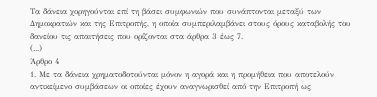Τα δάνεια χορηγούνται επί τη βάσει συμφωνιών που συνάπτονται μεταξύ των Δημοκρατιών και της Επιτροπής, η οποία συμπεριλαμβάνει στους όρους καταβολής του δανείου τις απαιτήσεις που ορίζονται στα άρθρα 3 έως 7.
(...)
Άρθρο 4
1. Με τα δάνεια χρηματοδοτούνται μόνον η αγορά και η προμήθεια που αποτελούν αντικείμενο συμβάσεων οι οποίες έχουν αναγνωρισθεί από την Επιτροπή ως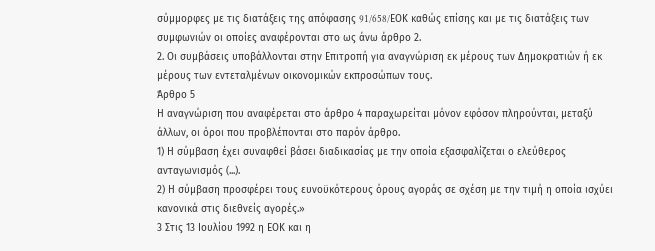σύμμορφες με τις διατάξεις της απόφασης 91/658/EΟΚ καθώς επίσης και με τις διατάξεις των συμφωνιών οι οποίες αναφέρονται στο ως άνω άρθρο 2.
2. Οι συμβάσεις υποβάλλονται στην Επιτροπή για αναγνώριση εκ μέρους των Δημοκρατιών ή εκ μέρους των εντεταλμένων οικονομικών εκπροσώπων τους.
Άρθρο 5
Η αναγνώριση που αναφέρεται στο άρθρο 4 παραχωρείται μόνον εφόσον πληρούνται, μεταξύ άλλων, οι όροι που προβλέπονται στο παρόν άρθρο.
1) Η σύμβαση έχει συναφθεί βάσει διαδικασίας με την οποία εξασφαλίζεται ο ελεύθερος ανταγωνισμός (...).
2) Η σύμβαση προσφέρει τους ευνοϋκότερους όρους αγοράς σε σχέση με την τιμή η οποία ισχύει κανονικά στις διεθνείς αγορές.»
3 Στις 13 Ιουλίου 1992 η ΕΟΚ και η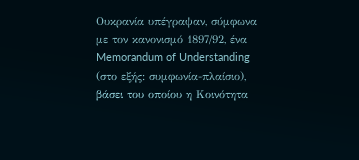Ουκρανία υπέγραψαν, σύμφωνα με τον κανονισμό 1897/92, ένα Memorandum of Understanding (στο εξής: συμφωνία-πλαίσιο), βάσει του οποίου η Κοινότητα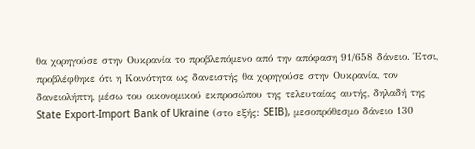θα χορηγούσε στην Ουκρανία το προβλεπόμενο από την απόφαση 91/658 δάνειο. Έτσι, προβλέφθηκε ότι η Κοινότητα ως δανειστής θα χορηγούσε στην Ουκρανία, τον δανειολήπτη, μέσω του οικονομικού εκπροσώπου της τελευταίας αυτής, δηλαδή της State Export-Import Bank of Ukraine (στο εξής: SEIB), μεσοπρόθεσμο δάνειο 130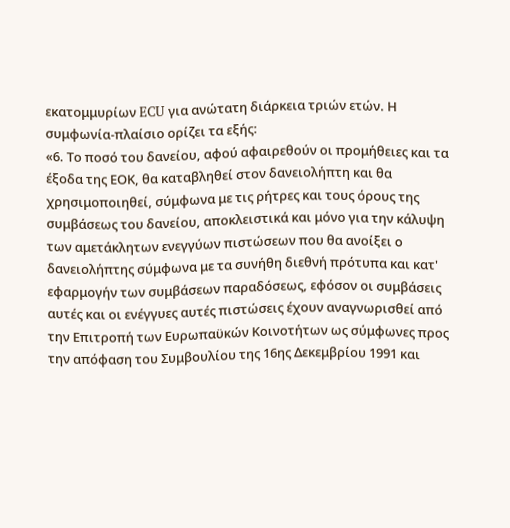εκατομμυρίων ECU για ανώτατη διάρκεια τριών ετών. Η συμφωνία-πλαίσιο ορίζει τα εξής:
«6. Το ποσό του δανείου, αφού αφαιρεθούν οι προμήθειες και τα έξοδα της ΕΟΚ, θα καταβληθεί στον δανειολήπτη και θα χρησιμοποιηθεί, σύμφωνα με τις ρήτρες και τους όρους της συμβάσεως του δανείου, αποκλειστικά και μόνο για την κάλυψη των αμετάκλητων ενεγγύων πιστώσεων που θα ανοίξει ο δανειολήπτης σύμφωνα με τα συνήθη διεθνή πρότυπα και κατ' εφαρμογήν των συμβάσεων παραδόσεως, εφόσον οι συμβάσεις αυτές και οι ενέγγυες αυτές πιστώσεις έχουν αναγνωρισθεί από την Επιτροπή των Ευρωπαϋκών Κοινοτήτων ως σύμφωνες προς την απόφαση του Συμβουλίου της 16ης Δεκεμβρίου 1991 και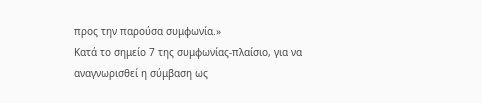προς την παρούσα συμφωνία.»
Κατά το σημείο 7 της συμφωνίας-πλαίσιο, για να αναγνωρισθεί η σύμβαση ως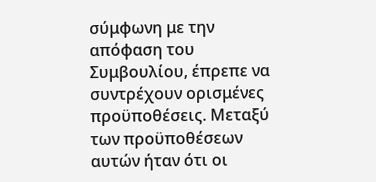σύμφωνη με την απόφαση του Συμβουλίου, έπρεπε να συντρέχουν ορισμένες προϋποθέσεις. Μεταξύ των προϋποθέσεων αυτών ήταν ότι οι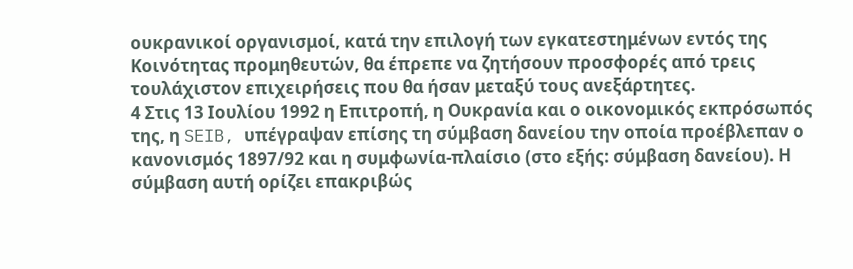ουκρανικοί οργανισμοί, κατά την επιλογή των εγκατεστημένων εντός της Κοινότητας προμηθευτών, θα έπρεπε να ζητήσουν προσφορές από τρεις τουλάχιστον επιχειρήσεις που θα ήσαν μεταξύ τους ανεξάρτητες.
4 Στις 13 Ιουλίου 1992 η Επιτροπή, η Ουκρανία και ο οικονομικός εκπρόσωπός της, η SEIB, υπέγραψαν επίσης τη σύμβαση δανείου την οποία προέβλεπαν ο κανονισμός 1897/92 και η συμφωνία-πλαίσιο (στο εξής: σύμβαση δανείου). Η σύμβαση αυτή ορίζει επακριβώς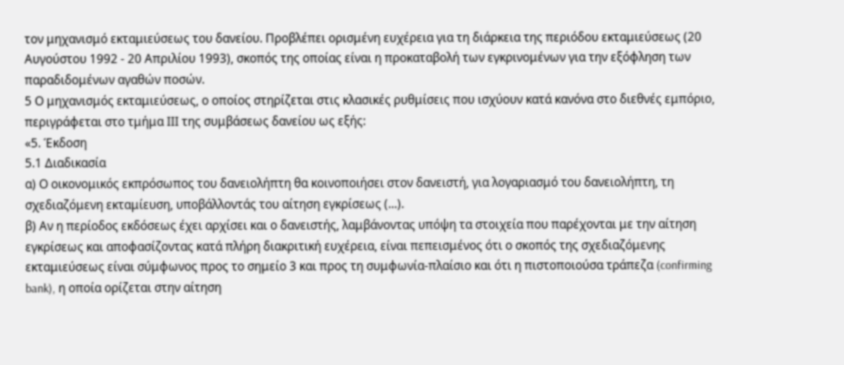τον μηχανισμό εκταμιεύσεως του δανείου. Προβλέπει ορισμένη ευχέρεια για τη διάρκεια της περιόδου εκταμιεύσεως (20 Αυγούστου 1992 - 20 Απριλίου 1993), σκοπός της οποίας είναι η προκαταβολή των εγκρινομένων για την εξόφληση των παραδιδομένων αγαθών ποσών.
5 Ο μηχανισμός εκταμιεύσεως, ο οποίος στηρίζεται στις κλασικές ρυθμίσεις που ισχύουν κατά κανόνα στο διεθνές εμπόριο, περιγράφεται στο τμήμα ΙΙΙ της συμβάσεως δανείου ως εξής:
«5. Έκδοση
5.1 Διαδικασία
α) Ο οικονομικός εκπρόσωπος του δανειολήπτη θα κοινοποιήσει στον δανειστή, για λογαριασμό του δανειολήπτη, τη σχεδιαζόμενη εκταμίευση, υποβάλλοντάς του αίτηση εγκρίσεως (...).
β) Αν η περίοδος εκδόσεως έχει αρχίσει και ο δανειστής, λαμβάνοντας υπόψη τα στοιχεία που παρέχονται με την αίτηση εγκρίσεως και αποφασίζοντας κατά πλήρη διακριτική ευχέρεια, είναι πεπεισμένος ότι ο σκοπός της σχεδιαζόμενης εκταμιεύσεως είναι σύμφωνος προς το σημείο 3 και προς τη συμφωνία-πλαίσιο και ότι η πιστοποιούσα τράπεζα (confirming bank), η οποία ορίζεται στην αίτηση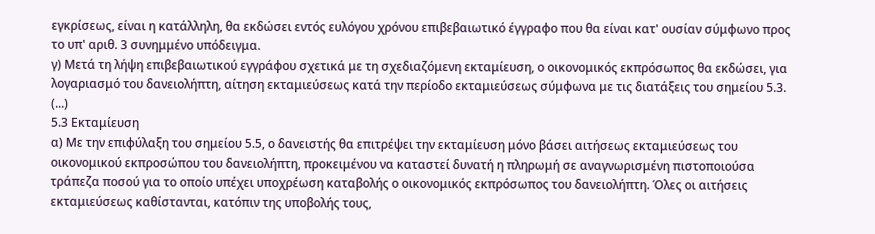εγκρίσεως, είναι η κατάλληλη, θα εκδώσει εντός ευλόγου χρόνου επιβεβαιωτικό έγγραφο που θα είναι κατ' ουσίαν σύμφωνο προς το υπ' αριθ. 3 συνημμένο υπόδειγμα.
γ) Μετά τη λήψη επιβεβαιωτικού εγγράφου σχετικά με τη σχεδιαζόμενη εκταμίευση, ο οικονομικός εκπρόσωπος θα εκδώσει, για λογαριασμό του δανειολήπτη, αίτηση εκταμιεύσεως κατά την περίοδο εκταμιεύσεως σύμφωνα με τις διατάξεις του σημείου 5.3.
(...)
5.3 Εκταμίευση
α) Με την επιφύλαξη του σημείου 5.5, ο δανειστής θα επιτρέψει την εκταμίευση μόνο βάσει αιτήσεως εκταμιεύσεως του οικονομικού εκπροσώπου του δανειολήπτη, προκειμένου να καταστεί δυνατή η πληρωμή σε αναγνωρισμένη πιστοποιούσα τράπεζα ποσού για το οποίο υπέχει υποχρέωση καταβολής ο οικονομικός εκπρόσωπος του δανειολήπτη. Όλες οι αιτήσεις εκταμιεύσεως καθίστανται, κατόπιν της υποβολής τους,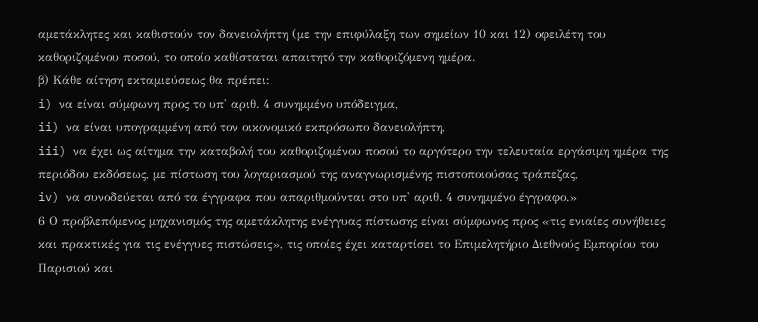αμετάκλητες και καθιστούν τον δανειολήπτη (με την επιφύλαξη των σημείων 10 και 12) οφειλέτη του καθοριζομένου ποσού, το οποίο καθίσταται απαιτητό την καθοριζόμενη ημέρα.
β) Kάθε αίτηση εκταμιεύσεως θα πρέπει:
i) να είναι σύμφωνη προς το υπ' αριθ. 4 συνημμένο υπόδειγμα,
ii) να είναι υπογραμμένη από τον οικονομικό εκπρόσωπο δανειολήπτη,
iii) να έχει ως αίτημα την καταβολή του καθοριζομένου ποσού το αργότερο την τελευταία εργάσιμη ημέρα της περιόδου εκδόσεως, με πίστωση του λογαριασμού της αναγνωρισμένης πιστοποιούσας τράπεζας,
iv) να συνοδεύεται από τα έγγραφα που απαριθμούνται στο υπ' αριθ. 4 συνημμένο έγγραφο.»
6 Ο προβλεπόμενος μηχανισμός της αμετάκλητης ενέγγυας πίστωσης είναι σύμφωνος προς «τις ενιαίες συνήθειες και πρακτικές για τις ενέγγυες πιστώσεις», τις οποίες έχει καταρτίσει το Επιμελητήριο Διεθνούς Εμπορίου του Παρισιού και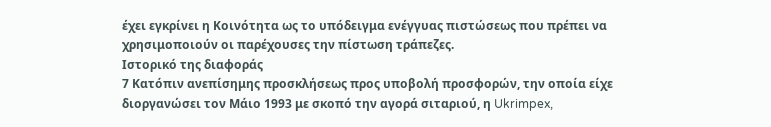έχει εγκρίνει η Κοινότητα ως το υπόδειγμα ενέγγυας πιστώσεως που πρέπει να χρησιμοποιούν οι παρέχουσες την πίστωση τράπεζες.
Ιστορικό της διαφοράς
7 Κατόπιν ανεπίσημης προσκλήσεως προς υποβολή προσφορών, την οποία είχε διοργανώσει τον Μάιο 1993 με σκοπό την αγορά σιταριού, η Ukrimpex,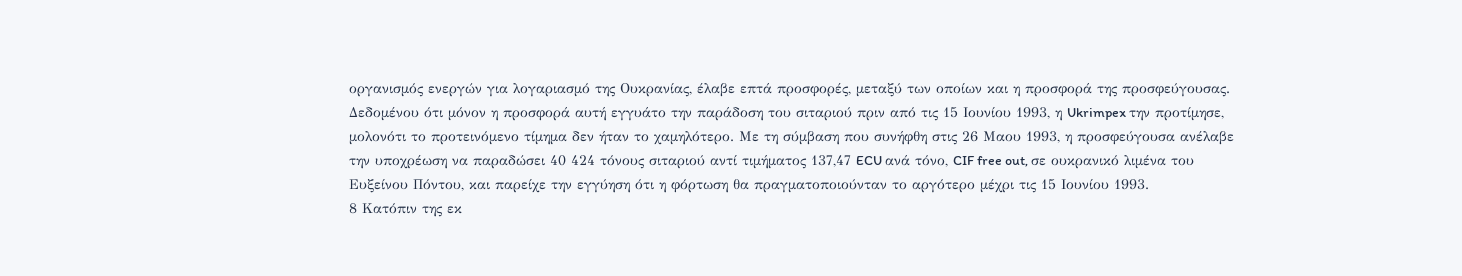οργανισμός ενεργών για λογαριασμό της Ουκρανίας, έλαβε επτά προσφορές, μεταξύ των οποίων και η προσφορά της προσφεύγουσας. Δεδομένου ότι μόνον η προσφορά αυτή εγγυάτο την παράδοση του σιταριού πριν από τις 15 Ιουνίου 1993, η Ukrimpex την προτίμησε, μολονότι το προτεινόμενο τίμημα δεν ήταν το χαμηλότερο. Με τη σύμβαση που συνήφθη στις 26 Μαου 1993, η προσφεύγουσα ανέλαβε την υποχρέωση να παραδώσει 40 424 τόνους σιταριού αντί τιμήματος 137,47 ECU ανά τόνο, CIF free out, σε ουκρανικό λιμένα του Ευξείνου Πόντου, και παρείχε την εγγύηση ότι η φόρτωση θα πραγματοποιούνταν το αργότερο μέχρι τις 15 Ιουνίου 1993.
8 Κατόπιν της εκ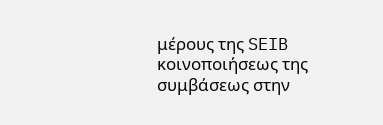μέρους της SEIB κοινοποιήσεως της συμβάσεως στην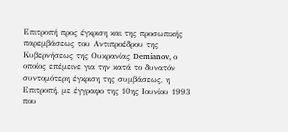Επιτροπή προς έγκριση και της προσωπικής παρεμβάσεως του Αντιπροέδρου της Κυβερνήσεως της Ουκρανίας Demianov, ο οποίος επέμεινε για την κατά το δυνατόν συντομότερη έγκριση της συμβάσεως, η Επιτροπή, με έγγραφο της 10ης Ιουνίου 1993 που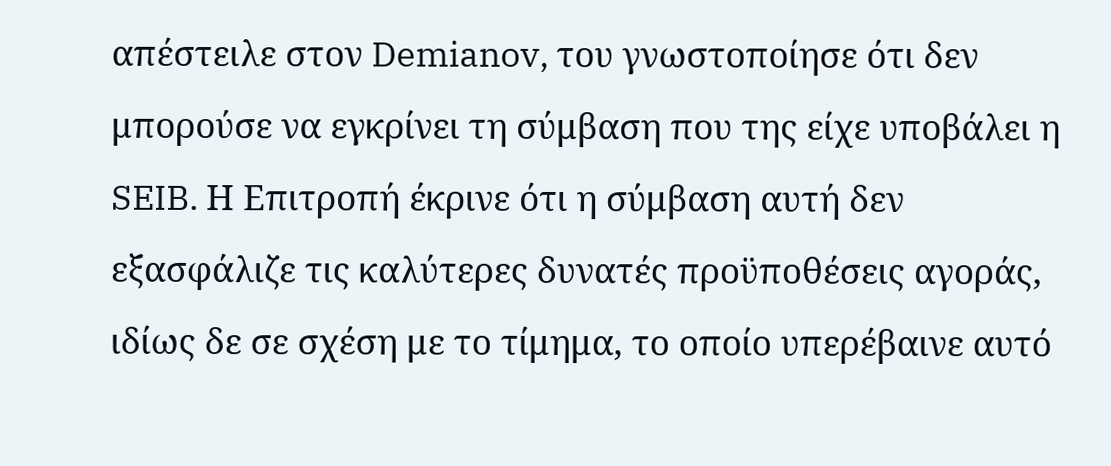απέστειλε στον Demianov, του γνωστοποίησε ότι δεν μπορούσε να εγκρίνει τη σύμβαση που της είχε υποβάλει η SEIB. Η Επιτροπή έκρινε ότι η σύμβαση αυτή δεν εξασφάλιζε τις καλύτερες δυνατές προϋποθέσεις αγοράς, ιδίως δε σε σχέση με το τίμημα, το οποίο υπερέβαινε αυτό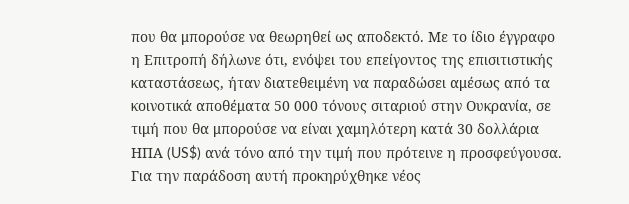που θα μπορούσε να θεωρηθεί ως αποδεκτό. Με το ίδιο έγγραφο η Επιτροπή δήλωνε ότι, ενόψει του επείγοντος της επισιτιστικής καταστάσεως, ήταν διατεθειμένη να παραδώσει αμέσως από τα κοινοτικά αποθέματα 50 000 τόνους σιταριού στην Ουκρανία, σε τιμή που θα μπορούσε να είναι χαμηλότερη κατά 30 δολλάρια ΗΠΑ (US$) ανά τόνο από την τιμή που πρότεινε η προσφεύγουσα. Για την παράδοση αυτή προκηρύχθηκε νέος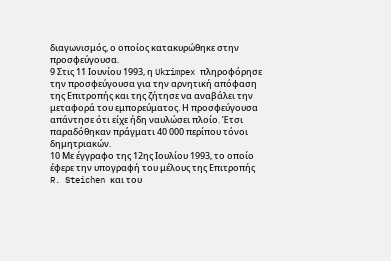διαγωνισμός, ο οποίος κατακυρώθηκε στην προσφεύγουσα.
9 Στις 11 Ιουνίου 1993, η Ukrimpex πληροφόρησε την προσφεύγουσα για την αρνητική απόφαση της Επιτροπής και της ζήτησε να αναβάλει την μεταφορά του εμπορεύματος. Η προσφεύγουσα απάντησε ότι είχε ήδη ναυλώσει πλοίο. Έτσι παραδόθηκαν πράγματι 40 000 περίπου τόνοι δημητριακών.
10 Με έγγραφο της 12ης Ιουλίου 1993, το οποίο έφερε την υπογραφή του μέλους της Επιτροπής R. Steichen και του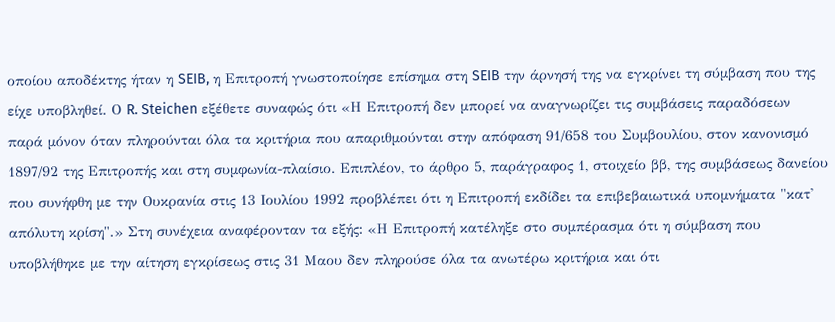οποίου αποδέκτης ήταν η SEIB, η Επιτροπή γνωστοποίησε επίσημα στη SEIB την άρνησή της να εγκρίνει τη σύμβαση που της είχε υποβληθεί. Ο R. Steichen εξέθετε συναφώς ότι «Η Επιτροπή δεν μπορεί να αναγνωρίζει τις συμβάσεις παραδόσεων παρά μόνον όταν πληρούνται όλα τα κριτήρια που απαριθμούνται στην απόφαση 91/658 του Συμβουλίου, στον κανονισμό 1897/92 της Επιτροπής και στη συμφωνία-πλαίσιο. Επιπλέον, το άρθρο 5, παράγραφος 1, στοιχείο ββ, της συμβάσεως δανείου που συνήφθη με την Ουκρανία στις 13 Ιουλίου 1992 προβλέπει ότι η Επιτροπή εκδίδει τα επιβεβαιωτικά υπομνήματα "κατ' απόλυτη κρίση".» Στη συνέχεια αναφέρονταν τα εξής: «Η Επιτροπή κατέληξε στο συμπέρασμα ότι η σύμβαση που υποβλήθηκε με την αίτηση εγκρίσεως στις 31 Μαου δεν πληρούσε όλα τα ανωτέρω κριτήρια και ότι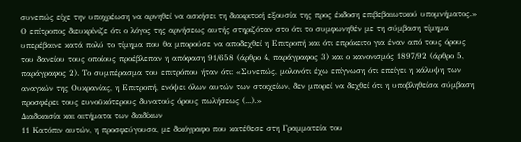συνεπώς είχε την υποχρέωση να αρνηθεί να ασκήσει τη διακριτική εξουσία της προς έκδοση επιβεβαιωτικού υπομνήματος.» Ο επίτροπος διευκρίνιζε ότι ο λόγος της αρνήσεως αυτής στηριζόταν στο ότι το συμφωνηθέν με τη σύμβαση τίμημα υπερέβαινε κατά πολύ το τίμημα που θα μπορούσε να αποδεχθεί η Επιτροπή και ότι επρόκειτο για έναν από τους όρους του δανείου τους οποίους προέβλεπαν η απόφαση 91/658 (άρθρο 4, παράγραφος 3) και ο κανονισμός 1897/92 (άρθρο 5, παράγραφος 2). Το συμπέρασμα του επιτρόπου ήταν ότι: «Συνεπώς, μολονότι έχω επίγνωση ότι επείγει η κάλυψη των αναγκών της Ουκρανίας, η Επιτροπή, ενόψει όλων αυτών των στοιχείων, δεν μπορεί να δεχθεί ότι η υποβληθείσα σύμβαση προσφέρει τους ευνοϋκότερους δυνατούς όρους πωλήσεως (...).»
Διαδικασία και αιτήματα των διαδίκων
11 Κατόπιν αυτών, η προσφεύγουσα, με δικόγραφο που κατέθεσε στη Γραμματεία του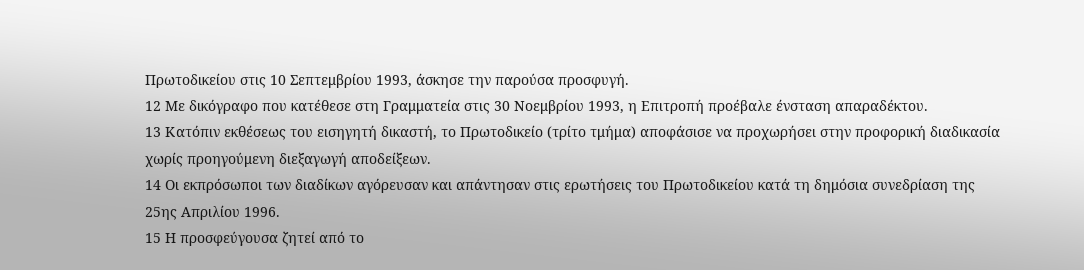Πρωτοδικείου στις 10 Σεπτεμβρίου 1993, άσκησε την παρούσα προσφυγή.
12 Με δικόγραφο που κατέθεσε στη Γραμματεία στις 30 Νοεμβρίου 1993, η Επιτροπή προέβαλε ένσταση απαραδέκτου.
13 Κατόπιν εκθέσεως του εισηγητή δικαστή, το Πρωτοδικείο (τρίτο τμήμα) αποφάσισε να προχωρήσει στην προφορική διαδικασία χωρίς προηγούμενη διεξαγωγή αποδείξεων.
14 Οι εκπρόσωποι των διαδίκων αγόρευσαν και απάντησαν στις ερωτήσεις του Πρωτοδικείου κατά τη δημόσια συνεδρίαση της 25ης Απριλίου 1996.
15 Η προσφεύγουσα ζητεί από το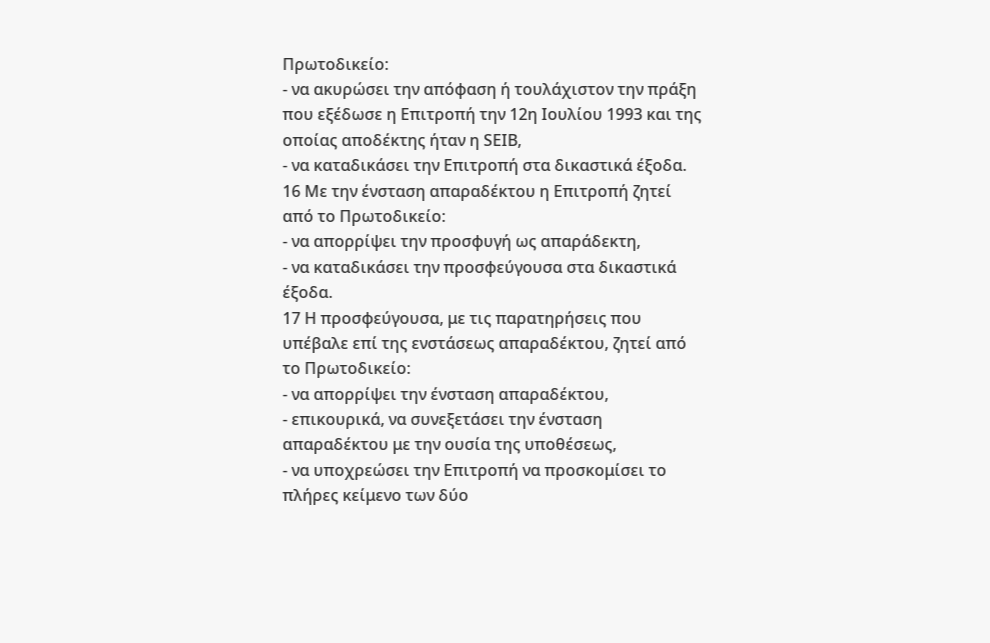Πρωτοδικείο:
- να ακυρώσει την απόφαση ή τουλάχιστον την πράξη που εξέδωσε η Επιτροπή την 12η Ιουλίου 1993 και της οποίας αποδέκτης ήταν η SEΙB,
- να καταδικάσει την Επιτροπή στα δικαστικά έξοδα.
16 Με την ένσταση απαραδέκτου η Επιτροπή ζητεί από το Πρωτοδικείο:
- να απορρίψει την προσφυγή ως απαράδεκτη,
- να καταδικάσει την προσφεύγουσα στα δικαστικά έξοδα.
17 Η προσφεύγουσα, με τις παρατηρήσεις που υπέβαλε επί της ενστάσεως απαραδέκτου, ζητεί από το Πρωτοδικείο:
- να απορρίψει την ένσταση απαραδέκτου,
- επικουρικά, να συνεξετάσει την ένσταση απαραδέκτου με την ουσία της υποθέσεως,
- να υποχρεώσει την Επιτροπή να προσκομίσει το πλήρες κείμενο των δύο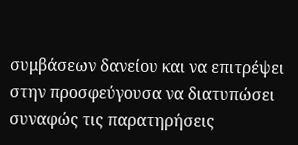συμβάσεων δανείου και να επιτρέψει στην προσφεύγουσα να διατυπώσει συναφώς τις παρατηρήσεις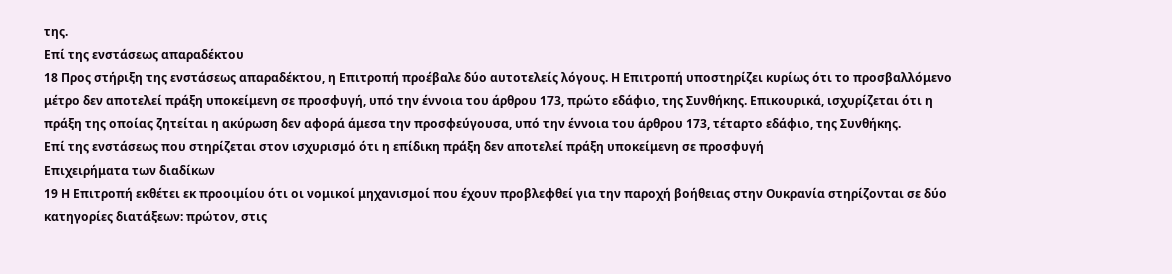της.
Επί της ενστάσεως απαραδέκτου
18 Προς στήριξη της ενστάσεως απαραδέκτου, η Επιτροπή προέβαλε δύο αυτοτελείς λόγους. Η Επιτροπή υποστηρίζει κυρίως ότι το προσβαλλόμενο μέτρο δεν αποτελεί πράξη υποκείμενη σε προσφυγή, υπό την έννοια του άρθρου 173, πρώτο εδάφιο, της Συνθήκης. Επικουρικά, ισχυρίζεται ότι η πράξη της οποίας ζητείται η ακύρωση δεν αφορά άμεσα την προσφεύγουσα, υπό την έννοια του άρθρου 173, τέταρτο εδάφιο, της Συνθήκης.
Επί της ενστάσεως που στηρίζεται στον ισχυρισμό ότι η επίδικη πράξη δεν αποτελεί πράξη υποκείμενη σε προσφυγή
Επιχειρήματα των διαδίκων
19 Η Επιτροπή εκθέτει εκ προοιμίου ότι οι νομικοί μηχανισμοί που έχουν προβλεφθεί για την παροχή βοήθειας στην Ουκρανία στηρίζονται σε δύο κατηγορίες διατάξεων: πρώτον, στις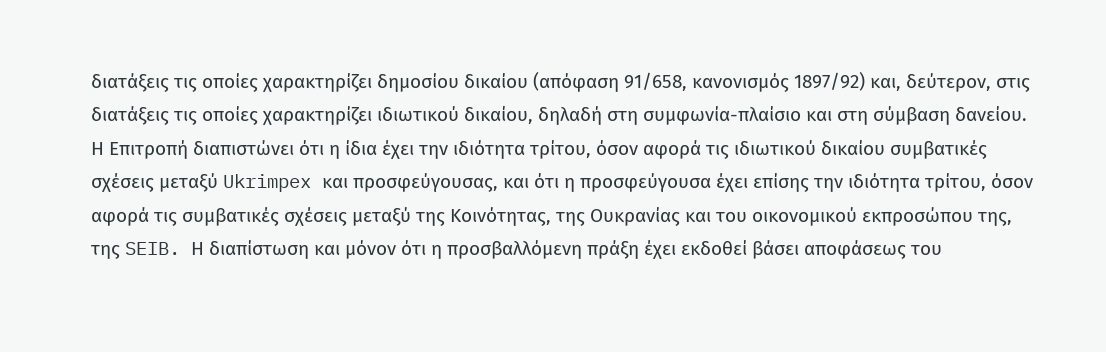διατάξεις τις οποίες χαρακτηρίζει δημοσίου δικαίου (απόφαση 91/658, κανονισμός 1897/92) και, δεύτερον, στις διατάξεις τις οποίες χαρακτηρίζει ιδιωτικού δικαίου, δηλαδή στη συμφωνία-πλαίσιο και στη σύμβαση δανείου. Η Επιτροπή διαπιστώνει ότι η ίδια έχει την ιδιότητα τρίτου, όσον αφορά τις ιδιωτικού δικαίου συμβατικές σχέσεις μεταξύ Ukrimpex και προσφεύγουσας, και ότι η προσφεύγουσα έχει επίσης την ιδιότητα τρίτου, όσον αφορά τις συμβατικές σχέσεις μεταξύ της Κοινότητας, της Ουκρανίας και του οικονομικού εκπροσώπου της, της SEIB. Η διαπίστωση και μόνον ότι η προσβαλλόμενη πράξη έχει εκδοθεί βάσει αποφάσεως του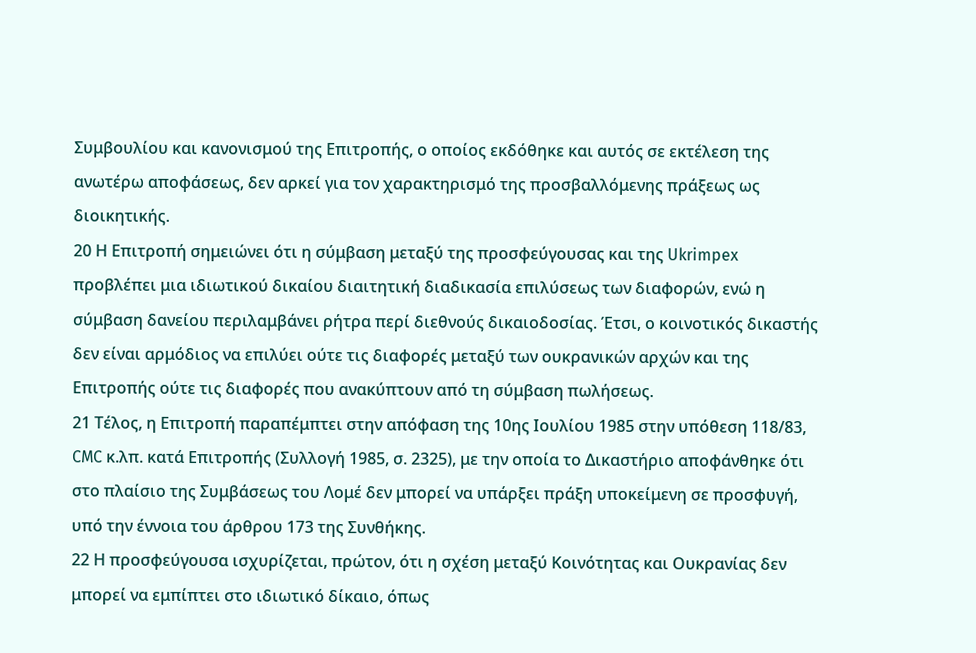Συμβουλίου και κανονισμού της Επιτροπής, ο οποίος εκδόθηκε και αυτός σε εκτέλεση της ανωτέρω αποφάσεως, δεν αρκεί για τον χαρακτηρισμό της προσβαλλόμενης πράξεως ως διοικητικής.
20 Η Επιτροπή σημειώνει ότι η σύμβαση μεταξύ της προσφεύγουσας και της Ukrimpex προβλέπει μια ιδιωτικού δικαίου διαιτητική διαδικασία επιλύσεως των διαφορών, ενώ η σύμβαση δανείου περιλαμβάνει ρήτρα περί διεθνούς δικαιοδοσίας. Έτσι, ο κοινοτικός δικαστής δεν είναι αρμόδιος να επιλύει ούτε τις διαφορές μεταξύ των ουκρανικών αρχών και της Επιτροπής ούτε τις διαφορές που ανακύπτουν από τη σύμβαση πωλήσεως.
21 Τέλος, η Επιτροπή παραπέμπτει στην απόφαση της 10ης Ιουλίου 1985 στην υπόθεση 118/83, CMC κ.λπ. κατά Επιτροπής (Συλλογή 1985, σ. 2325), με την οποία το Δικαστήριο αποφάνθηκε ότι στο πλαίσιο της Συμβάσεως του Λομέ δεν μπορεί να υπάρξει πράξη υποκείμενη σε προσφυγή, υπό την έννοια του άρθρου 173 της Συνθήκης.
22 Η προσφεύγουσα ισχυρίζεται, πρώτον, ότι η σχέση μεταξύ Κοινότητας και Ουκρανίας δεν μπορεί να εμπίπτει στο ιδιωτικό δίκαιο, όπως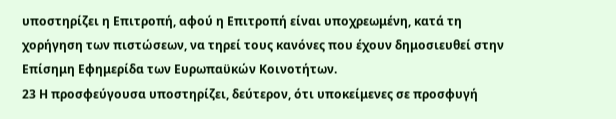υποστηρίζει η Επιτροπή, αφού η Επιτροπή είναι υποχρεωμένη, κατά τη χορήγηση των πιστώσεων, να τηρεί τους κανόνες που έχουν δημοσιευθεί στην Επίσημη Εφημερίδα των Ευρωπαϋκών Κοινοτήτων.
23 Η προσφεύγουσα υποστηρίζει, δεύτερον, ότι υποκείμενες σε προσφυγή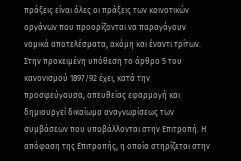πράξεις είναι όλες οι πράξεις των κοινοτικών οργάνων που προορίζονται να παραγάγουν νομικά αποτελέσματα, ακόμη και έναντι τρίτων. Στην προκειμένη υπόθεση το άρθρο 5 του κανονισμού 1897/92 έχει, κατά την προσφεύγουσα, απευθείας εφαρμογή και δημιουργεί δικαίωμα αναγνωρίσεως των συμβάσεων που υποβάλλονται στην Επιτροπή. Η απόφαση της Επιτροπής, η οποία στηρίζεται στην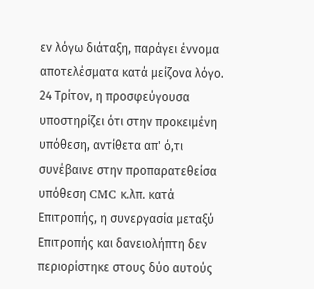εν λόγω διάταξη, παράγει έννομα αποτελέσματα κατά μείζονα λόγο.
24 Τρίτον, η προσφεύγουσα υποστηρίζει ότι στην προκειμένη υπόθεση, αντίθετα απ' ό,τι συνέβαινε στην προπαρατεθείσα υπόθεση CMC κ.λπ. κατά Επιτροπής, η συνεργασία μεταξύ Επιτροπής και δανειολήπτη δεν περιορίστηκε στους δύο αυτούς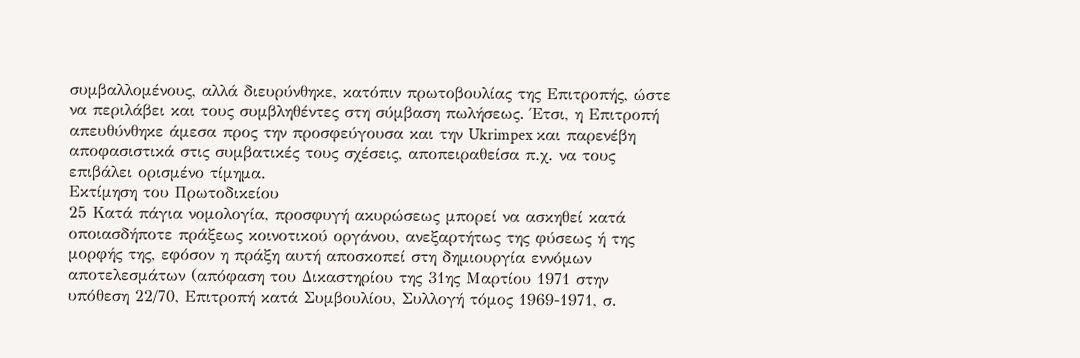συμβαλλομένους, αλλά διευρύνθηκε, κατόπιν πρωτοβουλίας της Επιτροπής, ώστε να περιλάβει και τους συμβληθέντες στη σύμβαση πωλήσεως. Έτσι, η Επιτροπή απευθύνθηκε άμεσα προς την προσφεύγουσα και την Ukrimpex και παρενέβη αποφασιστικά στις συμβατικές τους σχέσεις, αποπειραθείσα π.χ. να τους επιβάλει ορισμένο τίμημα.
Εκτίμηση του Πρωτοδικείου
25 Κατά πάγια νομολογία, προσφυγή ακυρώσεως μπορεί να ασκηθεί κατά οποιασδήποτε πράξεως κοινοτικού οργάνου, ανεξαρτήτως της φύσεως ή της μορφής της, εφόσον η πράξη αυτή αποσκοπεί στη δημιουργία εννόμων αποτελεσμάτων (απόφαση του Δικαστηρίου της 31ης Μαρτίου 1971 στην υπόθεση 22/70, Επιτροπή κατά Συμβουλίου, Συλλογή τόμος 1969-1971, σ.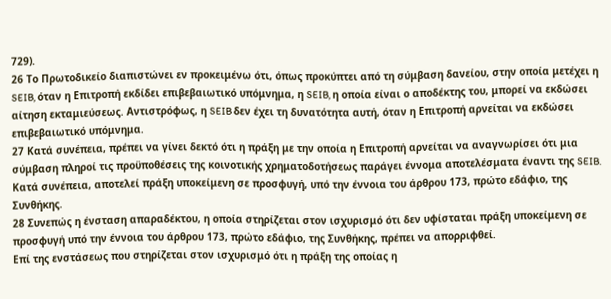729).
26 Το Πρωτοδικείο διαπιστώνει εν προκειμένω ότι, όπως προκύπτει από τη σύμβαση δανείου, στην οποία μετέχει η SEIB, όταν η Επιτροπή εκδίδει επιβεβαιωτικό υπόμνημα, η SEIB, η οποία είναι ο αποδέκτης του, μπορεί να εκδώσει αίτηση εκταμιεύσεως. Αντιστρόφως, η SEIB δεν έχει τη δυνατότητα αυτή, όταν η Επιτροπή αρνείται να εκδώσει επιβεβαιωτικό υπόμνημα.
27 Κατά συνέπεια, πρέπει να γίνει δεκτό ότι η πράξη με την οποία η Επιτροπή αρνείται να αναγνωρίσει ότι μια σύμβαση πληροί τις προϋποθέσεις της κοινοτικής χρηματοδοτήσεως παράγει έννομα αποτελέσματα έναντι της SEIB. Κατά συνέπεια, αποτελεί πράξη υποκείμενη σε προσφυγή, υπό την έννοια του άρθρου 173, πρώτο εδάφιο, της Συνθήκης.
28 Συνεπώς η ένσταση απαραδέκτου, η οποία στηρίζεται στον ισχυρισμό ότι δεν υφίσταται πράξη υποκείμενη σε προσφυγή υπό την έννοια του άρθρου 173, πρώτο εδάφιο, της Συνθήκης, πρέπει να απορριφθεί.
Επί της ενστάσεως που στηρίζεται στον ισχυρισμό ότι η πράξη της οποίας η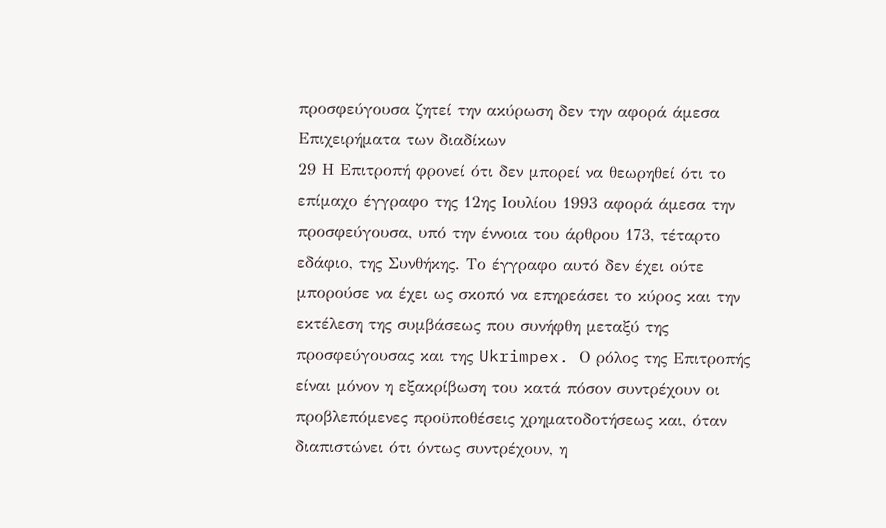προσφεύγουσα ζητεί την ακύρωση δεν την αφορά άμεσα
Επιχειρήματα των διαδίκων
29 Η Επιτροπή φρονεί ότι δεν μπορεί να θεωρηθεί ότι το επίμαχο έγγραφο της 12ης Ιουλίου 1993 αφορά άμεσα την προσφεύγουσα, υπό την έννοια του άρθρου 173, τέταρτο εδάφιο, της Συνθήκης. Το έγγραφο αυτό δεν έχει ούτε μπορούσε να έχει ως σκοπό να επηρεάσει το κύρος και την εκτέλεση της συμβάσεως που συνήφθη μεταξύ της προσφεύγουσας και της Ukrimpex. Ο ρόλος της Επιτροπής είναι μόνον η εξακρίβωση του κατά πόσον συντρέχουν οι προβλεπόμενες προϋποθέσεις χρηματοδοτήσεως και, όταν διαπιστώνει ότι όντως συντρέχουν, η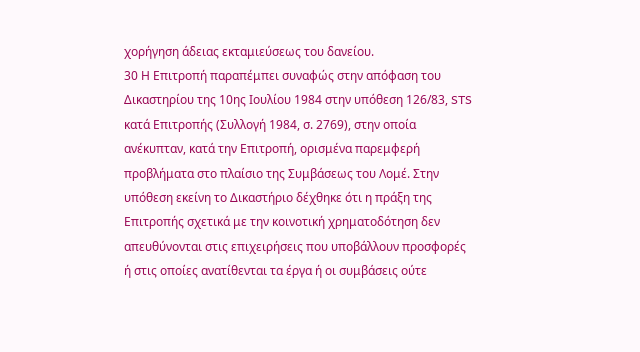χορήγηση άδειας εκταμιεύσεως του δανείου.
30 Η Επιτροπή παραπέμπει συναφώς στην απόφαση του Δικαστηρίου της 10ης Ιουλίου 1984 στην υπόθεση 126/83, STS κατά Επιτροπής (Συλλογή 1984, σ. 2769), στην οποία ανέκυπταν, κατά την Επιτροπή, ορισμένα παρεμφερή προβλήματα στο πλαίσιο της Συμβάσεως του Λομέ. Στην υπόθεση εκείνη το Δικαστήριο δέχθηκε ότι η πράξη της Επιτροπής σχετικά με την κοινοτική χρηματοδότηση δεν απευθύνονται στις επιχειρήσεις που υποβάλλουν προσφορές ή στις οποίες ανατίθενται τα έργα ή οι συμβάσεις ούτε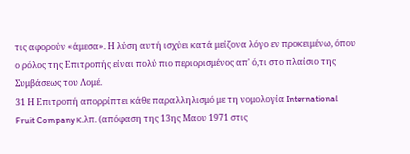τις αφορούν «άμεσα». Η λύση αυτή ισχύει κατά μείζονα λόγο εν προκειμένω, όπου ο ρόλος της Επιτροπής είναι πολύ πιο περιορισμένος απ' ό,τι στο πλαίσιο της Συμβάσεως του Λομέ.
31 Η Επιτροπή απορρίπτει κάθε παραλληλισμό με τη νομολογία International Fruit Company κ.λπ. (απόφαση της 13ης Μαου 1971 στις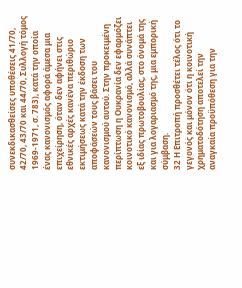συνεκδικασθείσες υποθέσεις 41/70, 42/70, 43/70 και 44/70, Συλλογή τόμος 1969-1971, σ. 783), κατά την οποία ένας κανονισμός αφορά άμεσα μια επιχείρηση, όταν δεν αφήνει στις εθνικές αρχές κανένα περιθώριο εκτιμήσεως κατά την έκδοση των αποφάσεών τους βάσει του κανονισμού αυτού. Στην προκειμένη περίπτωση η Ουκρανία δεν εφαρμόζει κοινοτικό κανονισμό, αλλά συνάπτει εξ ιδίας πρωτοβουλίας, στο όνομά της και για λογαριασμό της, μια εμπορική σύμβαση.
32 Η Επιτροπή προσθέτει τέλος ότι το γεγονός και μόνον ότι η κοινοτική χρηματοδότηση αποτελεί την αναγκαία προϋπόθεση για την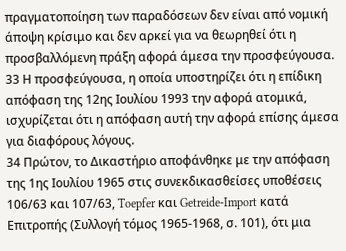πραγματοποίηση των παραδόσεων δεν είναι από νομική άποψη κρίσιμο και δεν αρκεί για να θεωρηθεί ότι η προσβαλλόμενη πράξη αφορά άμεσα την προσφεύγουσα.
33 Η προσφεύγουσα, η οποία υποστηρίζει ότι η επίδικη απόφαση της 12ης Ιουλίου 1993 την αφορά ατομικά, ισχυρίζεται ότι η απόφαση αυτή την αφορά επίσης άμεσα για διαφόρους λόγους.
34 Πρώτον, το Δικαστήριο αποφάνθηκε με την απόφαση της 1ης Ιουλίου 1965 στις συνεκδικασθείσες υποθέσεις 106/63 και 107/63, Toepfer και Getreide-Import κατά Επιτροπής (Συλλογή τόμος 1965-1968, σ. 101), ότι μια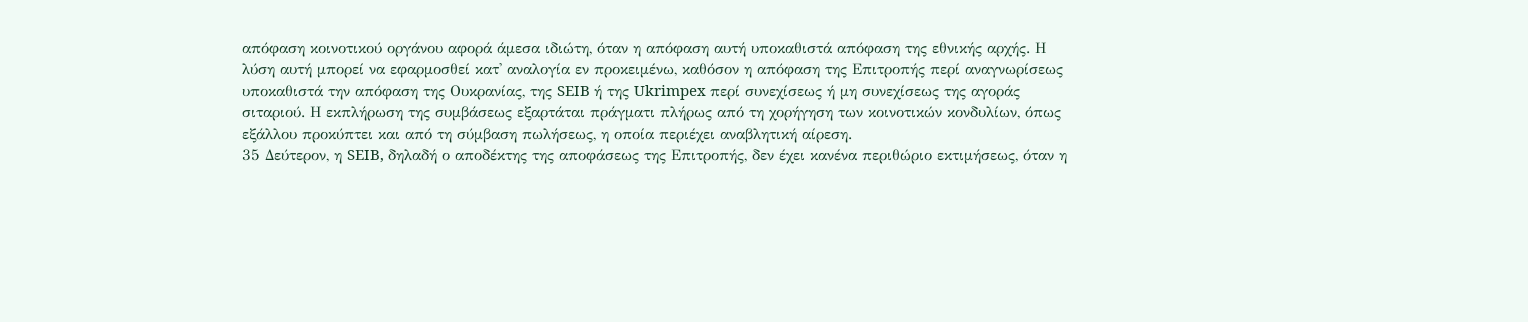απόφαση κοινοτικού οργάνου αφορά άμεσα ιδιώτη, όταν η απόφαση αυτή υποκαθιστά απόφαση της εθνικής αρχής. Η λύση αυτή μπορεί να εφαρμοσθεί κατ' αναλογία εν προκειμένω, καθόσον η απόφαση της Επιτροπής περί αναγνωρίσεως υποκαθιστά την απόφαση της Ουκρανίας, της SEIB ή της Ukrimpex περί συνεχίσεως ή μη συνεχίσεως της αγοράς σιταριού. Η εκπλήρωση της συμβάσεως εξαρτάται πράγματι πλήρως από τη χορήγηση των κοινοτικών κονδυλίων, όπως εξάλλου προκύπτει και από τη σύμβαση πωλήσεως, η οποία περιέχει αναβλητική αίρεση.
35 Δεύτερον, η SEIB, δηλαδή ο αποδέκτης της αποφάσεως της Επιτροπής, δεν έχει κανένα περιθώριο εκτιμήσεως, όταν η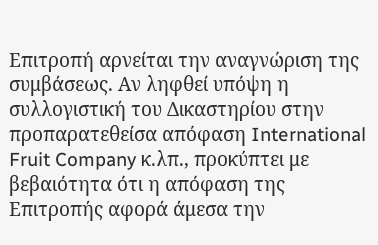Επιτροπή αρνείται την αναγνώριση της συμβάσεως. Αν ληφθεί υπόψη η συλλογιστική του Δικαστηρίου στην προπαρατεθείσα απόφαση International Fruit Company κ.λπ., προκύπτει με βεβαιότητα ότι η απόφαση της Επιτροπής αφορά άμεσα την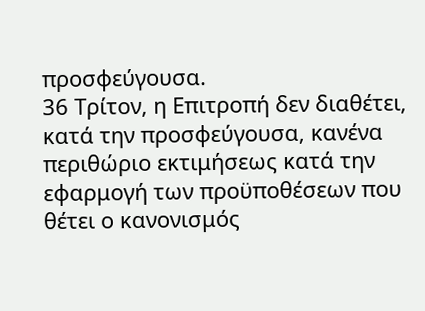προσφεύγουσα.
36 Τρίτον, η Επιτροπή δεν διαθέτει, κατά την προσφεύγουσα, κανένα περιθώριο εκτιμήσεως κατά την εφαρμογή των προϋποθέσεων που θέτει ο κανονισμός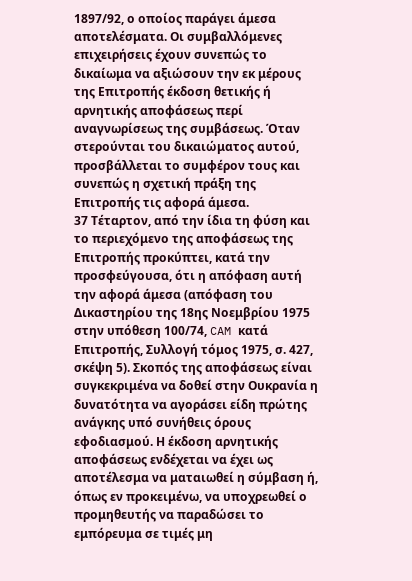1897/92, ο οποίος παράγει άμεσα αποτελέσματα. Οι συμβαλλόμενες επιχειρήσεις έχουν συνεπώς το δικαίωμα να αξιώσουν την εκ μέρους της Επιτροπής έκδοση θετικής ή αρνητικής αποφάσεως περί αναγνωρίσεως της συμβάσεως. Όταν στερούνται του δικαιώματος αυτού, προσβάλλεται το συμφέρον τους και συνεπώς η σχετική πράξη της Επιτροπής τις αφορά άμεσα.
37 Τέταρτον, από την ίδια τη φύση και το περιεχόμενο της αποφάσεως της Επιτροπής προκύπτει, κατά την προσφεύγουσα, ότι η απόφαση αυτή την αφορά άμεσα (απόφαση του Δικαστηρίου της 18ης Νοεμβρίου 1975 στην υπόθεση 100/74, CAM κατά Επιτροπής, Συλλογή τόμος 1975, σ. 427, σκέψη 5). Σκοπός της αποφάσεως είναι συγκεκριμένα να δοθεί στην Ουκρανία η δυνατότητα να αγοράσει είδη πρώτης ανάγκης υπό συνήθεις όρους εφοδιασμού. Η έκδοση αρνητικής αποφάσεως ενδέχεται να έχει ως αποτέλεσμα να ματαιωθεί η σύμβαση ή, όπως εν προκειμένω, να υποχρεωθεί ο προμηθευτής να παραδώσει το εμπόρευμα σε τιμές μη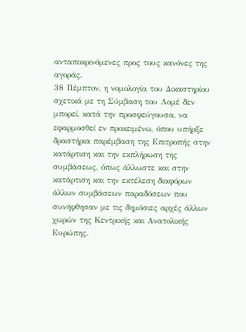ανταποκρινόμενες προς τους κανόνες της αγοράς.
38 Πέμπτον, η νομολογία του Δικαστηρίου σχετικά με τη Σύμβαση του Λομέ δεν μπορεί, κατά την προσφεύγουσα, να εφαρμοσθεί εν προκειμένω, όπου υπήρξε δραστήρια παρέμβαση της Επιτροπής στην κατάρτιση και την εκπλήρωση της συμβάσεως, όπως άλλωστε και στην κατάρτιση και την εκτέλεση διαφόρων άλλων συμβάσεων παραδόσεων που συνήφθησαν με τις δημόσιες αρχές άλλων χωρών της Κεντρικής και Ανατολικής Ευρώπης.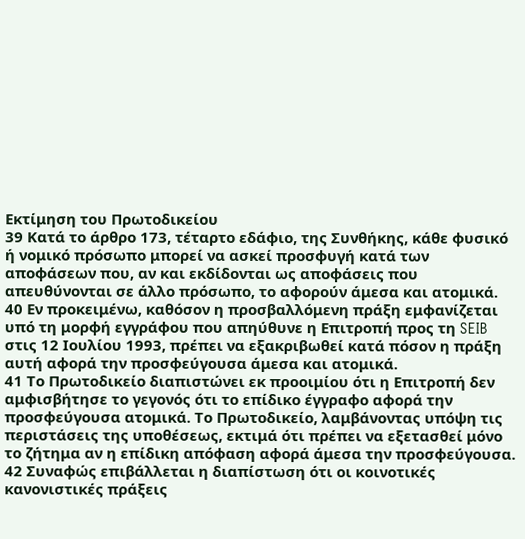Εκτίμηση του Πρωτοδικείου
39 Κατά το άρθρο 173, τέταρτο εδάφιο, της Συνθήκης, κάθε φυσικό ή νομικό πρόσωπο μπορεί να ασκεί προσφυγή κατά των αποφάσεων που, αν και εκδίδονται ως αποφάσεις που απευθύνονται σε άλλο πρόσωπο, το αφορούν άμεσα και ατομικά.
40 Εν προκειμένω, καθόσον η προσβαλλόμενη πράξη εμφανίζεται υπό τη μορφή εγγράφου που απηύθυνε η Επιτροπή προς τη SEIB στις 12 Ιουλίου 1993, πρέπει να εξακριβωθεί κατά πόσον η πράξη αυτή αφορά την προσφεύγουσα άμεσα και ατομικά.
41 Το Πρωτοδικείο διαπιστώνει εκ προοιμίου ότι η Επιτροπή δεν αμφισβήτησε το γεγονός ότι το επίδικο έγγραφο αφορά την προσφεύγουσα ατομικά. Το Πρωτοδικείο, λαμβάνοντας υπόψη τις περιστάσεις της υποθέσεως, εκτιμά ότι πρέπει να εξετασθεί μόνο το ζήτημα αν η επίδικη απόφαση αφορά άμεσα την προσφεύγουσα.
42 Συναφώς επιβάλλεται η διαπίστωση ότι οι κοινοτικές κανονιστικές πράξεις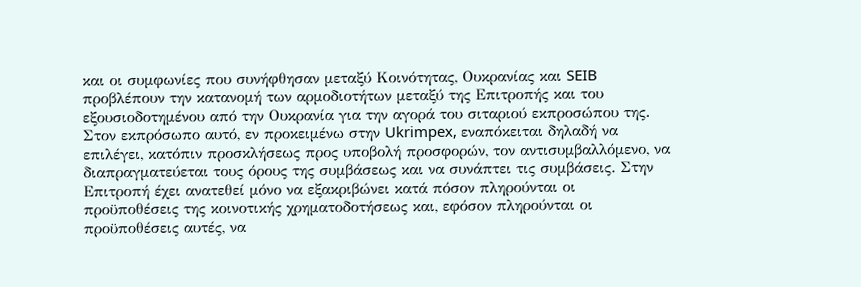και οι συμφωνίες που συνήφθησαν μεταξύ Κοινότητας, Ουκρανίας και SEIB προβλέπουν την κατανομή των αρμοδιοτήτων μεταξύ της Επιτροπής και του εξουσιοδοτημένου από την Ουκρανία για την αγορά του σιταριού εκπροσώπου της. Στον εκπρόσωπο αυτό, εν προκειμένω στην Ukrimpex, εναπόκειται δηλαδή να επιλέγει, κατόπιν προσκλήσεως προς υποβολή προσφορών, τον αντισυμβαλλόμενο, να διαπραγματεύεται τους όρους της συμβάσεως και να συνάπτει τις συμβάσεις. Στην Επιτροπή έχει ανατεθεί μόνο να εξακριβώνει κατά πόσον πληρούνται οι προϋποθέσεις της κοινοτικής χρηματοδοτήσεως και, εφόσον πληρούνται οι προϋποθέσεις αυτές, να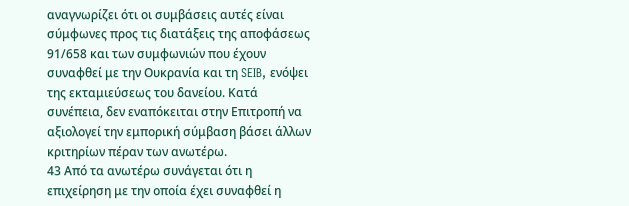αναγνωρίζει ότι οι συμβάσεις αυτές είναι σύμφωνες προς τις διατάξεις της αποφάσεως 91/658 και των συμφωνιών που έχουν συναφθεί με την Ουκρανία και τη SEIB, ενόψει της εκταμιεύσεως του δανείου. Κατά συνέπεια, δεν εναπόκειται στην Επιτροπή να αξιολογεί την εμπορική σύμβαση βάσει άλλων κριτηρίων πέραν των ανωτέρω.
43 Από τα ανωτέρω συνάγεται ότι η επιχείρηση με την οποία έχει συναφθεί η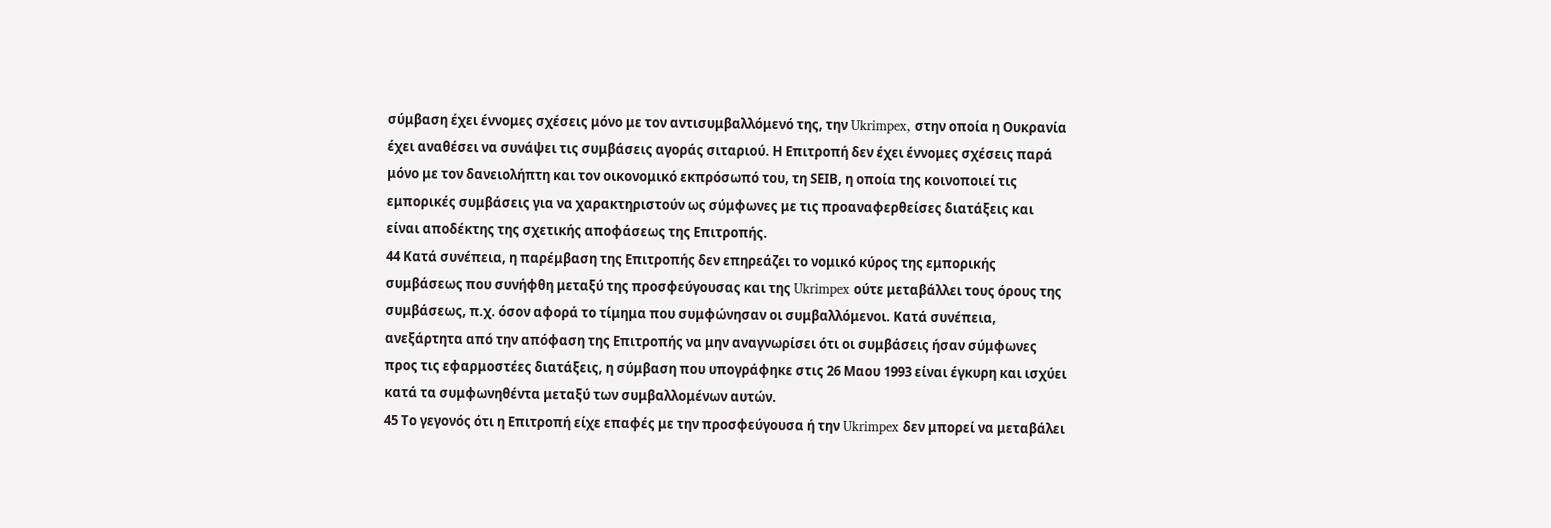σύμβαση έχει έννομες σχέσεις μόνο με τον αντισυμβαλλόμενό της, την Ukrimpex, στην οποία η Ουκρανία έχει αναθέσει να συνάψει τις συμβάσεις αγοράς σιταριού. Η Επιτροπή δεν έχει έννομες σχέσεις παρά μόνο με τον δανειολήπτη και τον οικονομικό εκπρόσωπό του, τη SEΙB, η οποία της κοινοποιεί τις εμπορικές συμβάσεις για να χαρακτηριστούν ως σύμφωνες με τις προαναφερθείσες διατάξεις και είναι αποδέκτης της σχετικής αποφάσεως της Επιτροπής.
44 Κατά συνέπεια, η παρέμβαση της Επιτροπής δεν επηρεάζει το νομικό κύρος της εμπορικής συμβάσεως που συνήφθη μεταξύ της προσφεύγουσας και της Ukrimpex ούτε μεταβάλλει τους όρους της συμβάσεως, π.χ. όσον αφορά το τίμημα που συμφώνησαν οι συμβαλλόμενοι. Κατά συνέπεια, ανεξάρτητα από την απόφαση της Επιτροπής να μην αναγνωρίσει ότι οι συμβάσεις ήσαν σύμφωνες προς τις εφαρμοστέες διατάξεις, η σύμβαση που υπογράφηκε στις 26 Μαου 1993 είναι έγκυρη και ισχύει κατά τα συμφωνηθέντα μεταξύ των συμβαλλομένων αυτών.
45 Το γεγονός ότι η Επιτροπή είχε επαφές με την προσφεύγουσα ή την Ukrimpex δεν μπορεί να μεταβάλει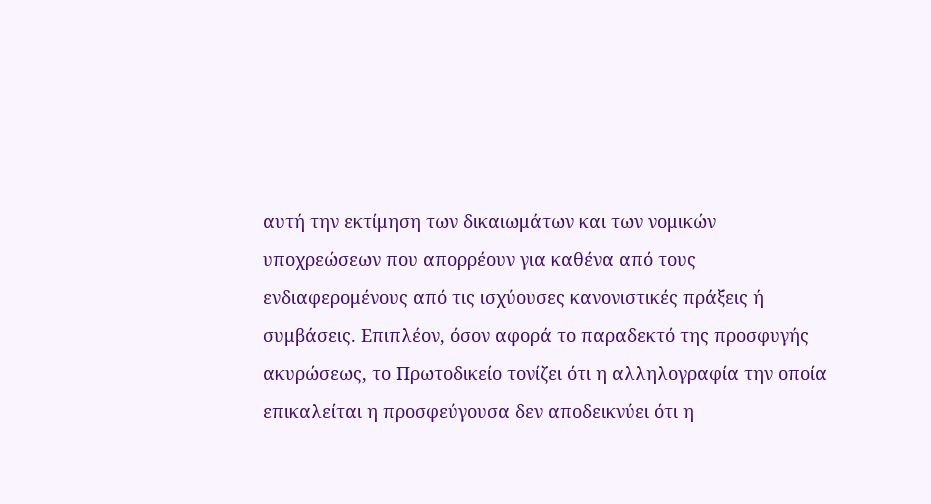αυτή την εκτίμηση των δικαιωμάτων και των νομικών υποχρεώσεων που απορρέουν για καθένα από τους ενδιαφερομένους από τις ισχύουσες κανονιστικές πράξεις ή συμβάσεις. Επιπλέον, όσον αφορά το παραδεκτό της προσφυγής ακυρώσεως, το Πρωτοδικείο τονίζει ότι η αλληλογραφία την οποία επικαλείται η προσφεύγουσα δεν αποδεικνύει ότι η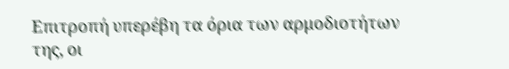Επιτροπή υπερέβη τα όρια των αρμοδιοτήτων της, οι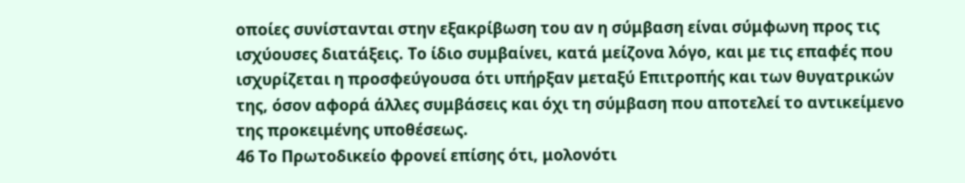οποίες συνίστανται στην εξακρίβωση του αν η σύμβαση είναι σύμφωνη προς τις ισχύουσες διατάξεις. Το ίδιο συμβαίνει, κατά μείζονα λόγο, και με τις επαφές που ισχυρίζεται η προσφεύγουσα ότι υπήρξαν μεταξύ Επιτροπής και των θυγατρικών της, όσον αφορά άλλες συμβάσεις και όχι τη σύμβαση που αποτελεί το αντικείμενο της προκειμένης υποθέσεως.
46 Το Πρωτοδικείο φρονεί επίσης ότι, μολονότι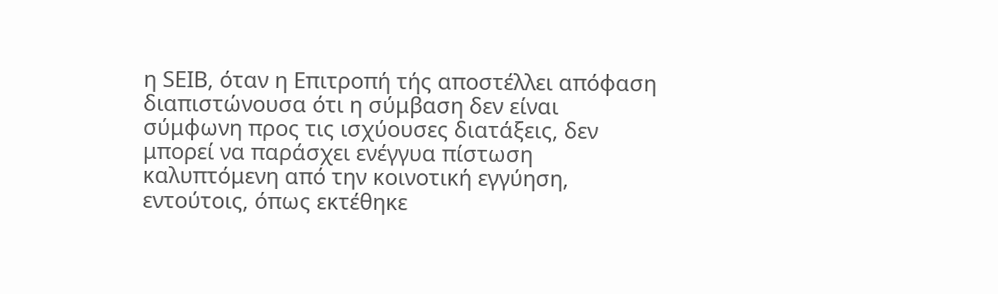η SEΙB, όταν η Επιτροπή τής αποστέλλει απόφαση διαπιστώνουσα ότι η σύμβαση δεν είναι σύμφωνη προς τις ισχύουσες διατάξεις, δεν μπορεί να παράσχει ενέγγυα πίστωση καλυπτόμενη από την κοινοτική εγγύηση, εντούτοις, όπως εκτέθηκε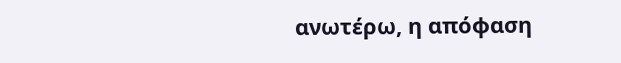ανωτέρω, η απόφαση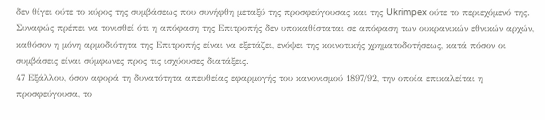δεν θίγει ούτε το κύρος της συμβάσεως που συνήφθη μεταξύ της προσφεύγουσας και της Ukrimpex ούτε το περιεχόμενό της. Συναφώς πρέπει να τονισθεί ότι η απόφαση της Επιτροπής δεν υποκαθίσταται σε απόφαση των ουκρανικών εθνικών αρχών, καθόσον η μόνη αρμοδιότητα της Επιτροπής είναι να εξετάζει, ενόψει της κοινοτικής χρηματοδοτήσεως, κατά πόσον οι συμβάσεις είναι σύμφωνες προς τις ισχύουσες διατάξεις.
47 Εξάλλου, όσον αφορά τη δυνατότητα απευθείας εφαρμογής του κανονισμού 1897/92, την οποία επικαλείται η προσφεύγουσα, το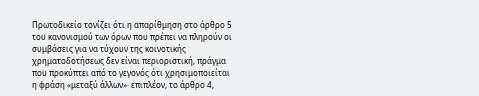Πρωτοδικείο τονίζει ότι η απαρίθμηση στο άρθρο 5 του κανονισμού των όρων που πρέπει να πληρούν οι συμβάσεις για να τύχουν της κοινοτικής χρηματοδοτήσεως δεν είναι περιοριστική, πράγμα που προκύπτει από το γεγονός ότι χρησιμοποιείται η φράση «μεταξύ άλλων»· επιπλέον, το άρθρο 4,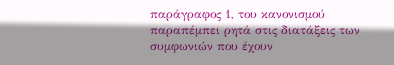παράγραφος 1, του κανονισμού παραπέμπει ρητά στις διατάξεις των συμφωνιών που έχουν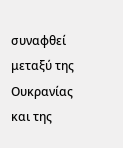συναφθεί μεταξύ της Ουκρανίας και της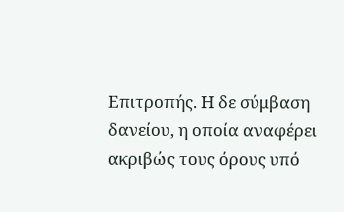Επιτροπής. Η δε σύμβαση δανείου, η οποία αναφέρει ακριβώς τους όρους υπό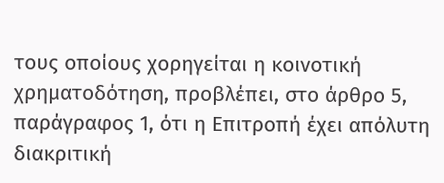τους οποίους χορηγείται η κοινοτική χρηματοδότηση, προβλέπει, στο άρθρο 5, παράγραφος 1, ότι η Επιτροπή έχει απόλυτη διακριτική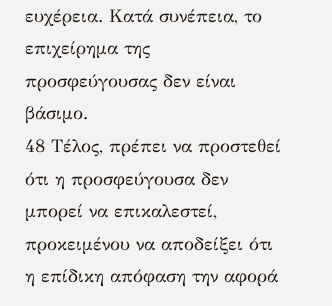ευχέρεια. Κατά συνέπεια, το επιχείρημα της προσφεύγουσας δεν είναι βάσιμο.
48 Τέλος, πρέπει να προστεθεί ότι η προσφεύγουσα δεν μπορεί να επικαλεστεί, προκειμένου να αποδείξει ότι η επίδικη απόφαση την αφορά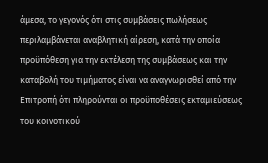άμεσα, το γεγονός ότι στις συμβάσεις πωλήσεως περιλαμβάνεται αναβλητική αίρεση, κατά την οποία προϋπόθεση για την εκτέλεση της συμβάσεως και την καταβολή του τιμήματος είναι να αναγνωρισθεί από την Επιτροπή ότι πληρούνται οι προϋποθέσεις εκταμιεύσεως του κοινοτικού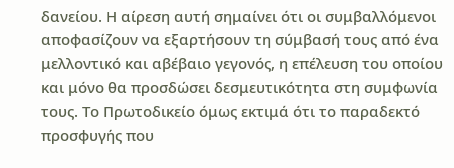δανείου. Η αίρεση αυτή σημαίνει ότι οι συμβαλλόμενοι αποφασίζουν να εξαρτήσουν τη σύμβασή τους από ένα μελλοντικό και αβέβαιο γεγονός, η επέλευση του οποίου και μόνο θα προσδώσει δεσμευτικότητα στη συμφωνία τους. Το Πρωτοδικείο όμως εκτιμά ότι το παραδεκτό προσφυγής που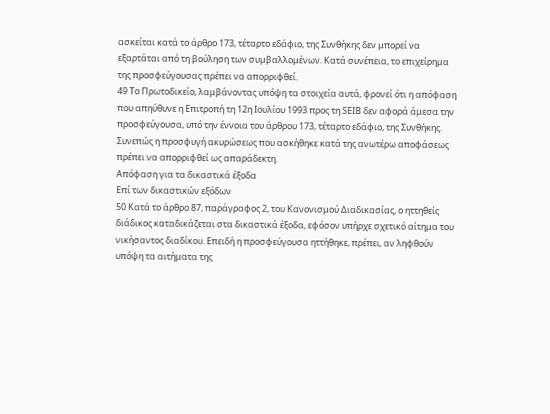ασκείται κατά το άρθρο 173, τέταρτο εδάφιο, της Συνθήκης δεν μπορεί να εξαρτάται από τη βούληση των συμβαλλομένων. Κατά συνέπεια, το επιχείρημα της προσφεύγουσας πρέπει να απορριφθεί.
49 Το Πρωτοδικείο, λαμβάνοντας υπόψη τα στοιχεία αυτά, φρονεί ότι η απόφαση που απηύθυνε η Επιτροπή τη 12η Ιουλίου 1993 προς τη SEΙB δεν αφορά άμεσα την προσφεύγουσα, υπό την έννοια του άρθρου 173, τέταρτο εδάφιο, της Συνθήκης. Συνεπώς η προσφυγή ακυρώσεως που ασκήθηκε κατά της ανωτέρω αποφάσεως πρέπει να απορριφθεί ως απαράδεκτη.
Απόφαση για τα δικαστικά έξοδα
Επί των δικαστικών εξόδων
50 Κατά το άρθρο 87, παράγραφος 2, του Κανονισμού Διαδικασίας, ο ηττηθείς διάδικος καταδικάζεται στα δικαστικά έξοδα, εφόσον υπήρχε σχετικό αίτημα του νικήσαντος διαδίκου. Επειδή η προσφεύγουσα ηττήθηκε, πρέπει, αν ληφθούν υπόψη τα αιτήματα της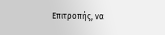Επιτροπής, να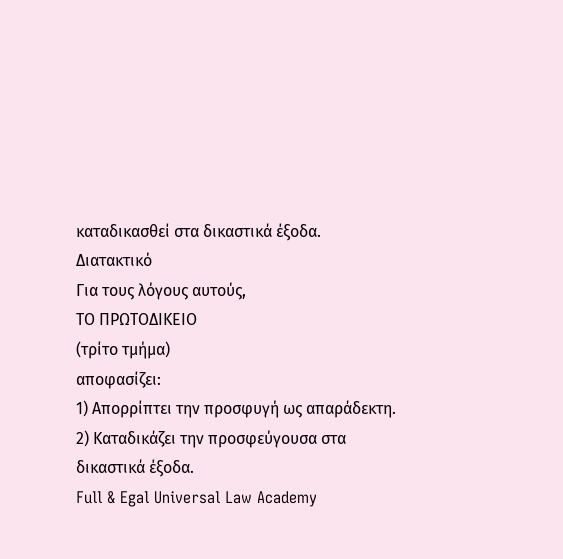καταδικασθεί στα δικαστικά έξοδα.
Διατακτικό
Για τους λόγους αυτούς,
ΤΟ ΠΡΩΤΟΔΙΚΕΙΟ
(τρίτο τμήμα)
αποφασίζει:
1) Απορρίπτει την προσφυγή ως απαράδεκτη.
2) Καταδικάζει την προσφεύγουσα στα δικαστικά έξοδα.
Full & Egal Universal Law Academy